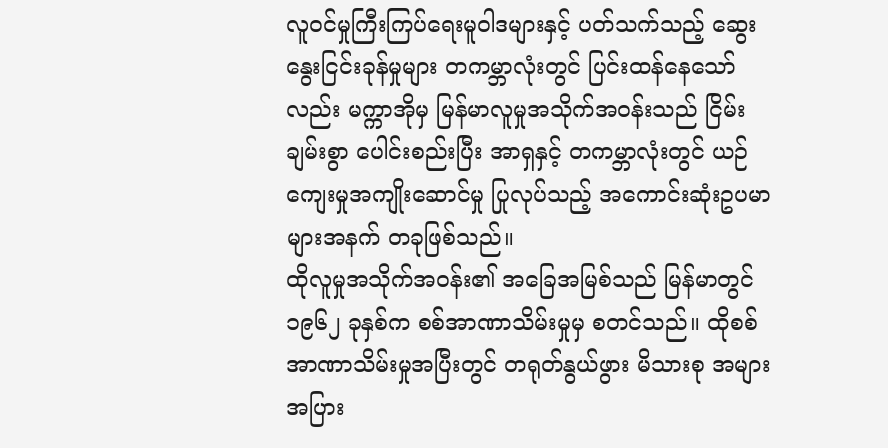လူဝင်မှုကြီးကြပ်ရေးမူဝါဒများနှင့် ပတ်သက်သည့် ဆွေးနွေးငြင်းခုန်မှုများ တကမ္ဘာလုံးတွင် ပြင်းထန်နေသော်လည်း မက္ကာအိုမှ မြန်မာလူမှုအသိုက်အဝန်းသည် ငြိမ်းချမ်းစွာ ပေါင်းစည်းပြီး အာရှနှင့် တကမ္ဘာလုံးတွင် ယဉ်ကျေးမှုအကျိုးဆောင်မှု ပြုလုပ်သည့် အကောင်းဆုံးဥပမာများအနက် တခုဖြစ်သည်။
ထိုလူမှုအသိုက်အဝန်း၏ အခြေအမြစ်သည် မြန်မာတွင် ၁၉၆၂ ခုနှစ်က စစ်အာဏာသိမ်းမှုမှ စတင်သည်။ ထိုစစ်အာဏာသိမ်းမှုအပြီးတွင် တရုတ်နွယ်ဖွား မိသားစု အများအပြား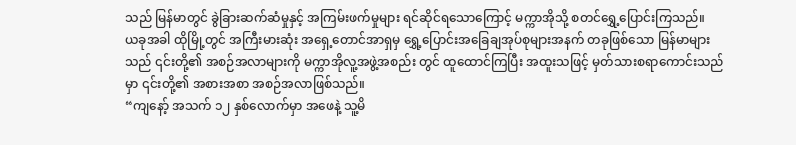သည် မြန်မာတွင် ခွဲခြားဆက်ဆံမှုနှင့် အကြမ်းဖက်မှုများ ရင်ဆိုင်ရသောကြောင့် မက္ကာအိုသို့ စတင်ရွှေ့ပြောင်းကြသည်။
ယခုအခါ ထိုမြို့တွင် အကြီးမားဆုံး အရှေ့တောင်အာရှမှ ရွှေ့ပြောင်းအခြေချအုပ်စုများအနက် တခုဖြစ်သော မြန်မာများသည် ၎င်းတို့၏ အစဉ်အလာများကို မက္ကာအိုလူ့အဖွဲ့အစည်း တွင် ထူထောင်ကြပြီး အထူးသဖြင့် မှတ်သားစရာကောင်းသည်မှာ ၎င်းတို့၏ အစားအစာ အစဉ်အလာဖြစ်သည်။
“ကျနော့် အသက် ၁၂ နှစ်လောက်မှာ အဖေနဲ့ သူ့မိ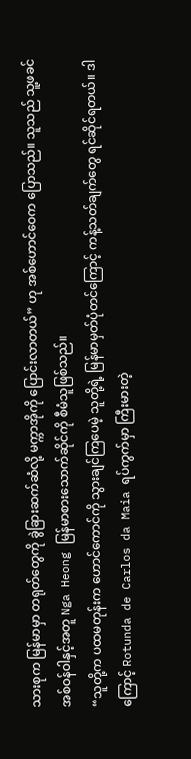သားစုက မြန်မာမှာ တရုတ်တွေကို ခွဲခြားဆက်ဆံလို့ မက္ကာအိုကို ပြောင်းလာတယ်” ဟု အစ်ဟောင်ဝေက ပြောသည်။ သူသည် သူ့ဖခင် အစ်ဝန်ဝါနှင့်အတူ Nga Heong မြန်မာစားသောက်ဆိုင်ကို စီမံသူဖြစ်သည်။
“သူတို့က ပထမတုန်းက ဟောင်ကောင်ကို သွားချင်ကြပေမဲ့ သူတို့ရဲ့ မြန်မာမှတ်ပုံတင်ကြောင့် ကန့်သတ်ချက်တွေ ရင်ဆိုင်ရတယ်။ ဒါကြောင့် Rotunda de Carlos da Maia ရပ်ကွက်မှာ ကြီးမားတဲ့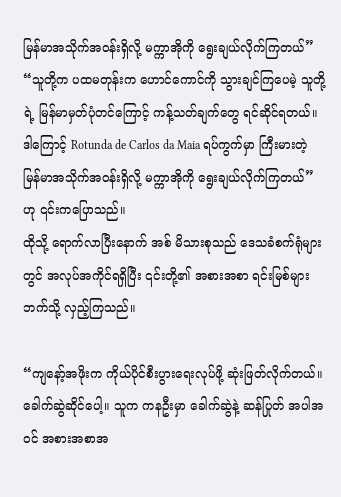မြန်မာအသိုက်အဝန်းရှိလို့ မက္ကာအိုကို ရွေးချယ်လိုက်ကြတယ်”
“သူတို့က ပထမတုန်းက ဟောင်ကောင်ကို သွားချင်ကြပေမဲ့ သူတို့ရဲ့ မြန်မာမှတ်ပုံတင်ကြောင့် ကန့်သတ်ချက်တွေ ရင်ဆိုင်ရတယ်။ ဒါကြောင့် Rotunda de Carlos da Maia ရပ်ကွက်မှာ ကြီးမားတဲ့ မြန်မာအသိုက်အဝန်းရှိလို့ မက္ကာအိုကို ရွေးချယ်လိုက်ကြတယ်” ဟု ၎င်းကပြောသည်။
ထိုသို့ ရောက်လာပြီးနောက် အစ် မိသားစုသည် ဒေသခံစက်ရုံများတွင် အလုပ်အကိုင်ရရှိပြီး ၎င်းတို့၏ အစားအစာ ရင်းမြစ်များဘက်သို့ လှည့်ကြသည်။

“ကျနော့်အဖိုးက ကိုယ်ပိုင်စီးပွားရေးလုပ်ဖို့ ဆုံးဖြတ်လိုက်တယ်။ ခေါက်ဆွဲဆိုင်ပေါ့။ သူက ကနဦးမှာ ခေါက်ဆွဲနဲ့ ဆန်ပြုတ် အပါအဝင် အစားအစာအ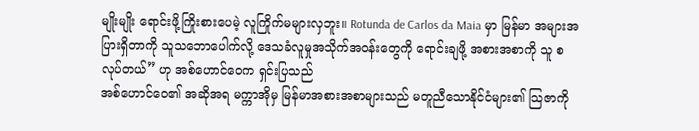မျိုးမျိုး ရောင်းဖို့ကြိုးစားပေမဲ့ လူကြိုက်မများလှဘူး။ Rotunda de Carlos da Maia မှာ မြန်မာ အများအပြားရှိတာကို သူသဘောပေါက်လို့ ဒေသခံလူမှုအသိုက်အဝန်းတွေကို ရောင်းချဖို့ အစားအစာကို သူ စလုပ်တယ်” ဟု အစ်ဟောင်ဝေက ရှင်းပြသည်
အစ်ဟောင်ဝေ၏ အဆိုအရ မက္ကာအိုမှ မြန်မာအစားအစာများသည် မတူညီသောနိုင်ငံများ၏ သြဇာကို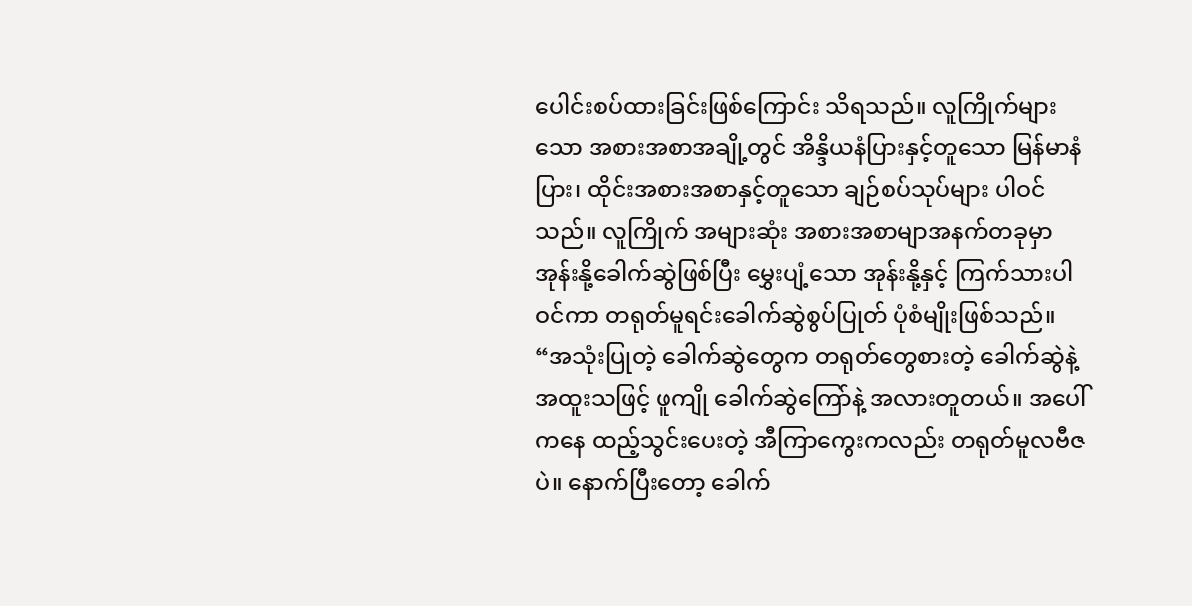ပေါင်းစပ်ထားခြင်းဖြစ်ကြောင်း သိရသည်။ လူကြိုက်များသော အစားအစာအချို့တွင် အိန္ဒိယနံပြားနှင့်တူသော မြန်မာနံပြား၊ ထိုင်းအစားအစာနှင့်တူသော ချဉ်စပ်သုပ်များ ပါဝင်သည်။ လူကြိုက် အများဆုံး အစားအစာမျာအနက်တခုမှာ အုန်းနို့ခေါက်ဆွဲဖြစ်ပြီး မွှေးပျံ့သော အုန်းနို့နှင့် ကြက်သားပါဝင်ကာ တရုတ်မူရင်းခေါက်ဆွဲစွပ်ပြုတ် ပုံစံမျိုးဖြစ်သည်။
“အသုံးပြုတဲ့ ခေါက်ဆွဲတွေက တရုတ်တွေစားတဲ့ ခေါက်ဆွဲနဲ့ အထူးသဖြင့် ဖူကျို ခေါက်ဆွဲကြော်နဲ့ အလားတူတယ်။ အပေါ်ကနေ ထည့်သွင်းပေးတဲ့ အီကြာကွေးကလည်း တရုတ်မူလဗီဇပဲ။ နောက်ပြီးတော့ ခေါက်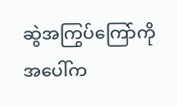ဆွဲအကြွပ်ကြော်ကို အပေါ်က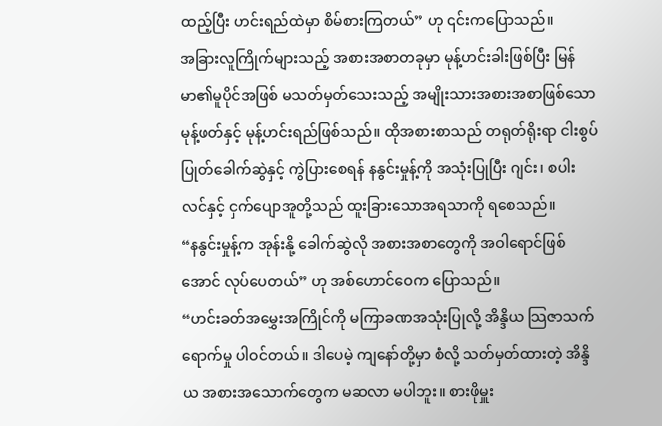ထည့်ပြီး ဟင်းရည်ထဲမှာ စိမ်စားကြတယ်” ဟု ၎င်းကပြောသည်။
အခြားလူကြိုက်များသည့် အစားအစာတခုမှာ မုန့်ဟင်းခါးဖြစ်ပြီး မြန်မာ၏မူပိုင်အဖြစ် မသတ်မှတ်သေးသည့် အမျိုးသားအစားအစာဖြစ်သော မုန့်ဖတ်နှင့် မုန့်ဟင်းရည်ဖြစ်သည်။ ထိုအစားစာသည် တရုတ်ရိုးရာ ငါးစွပ်ပြုတ်ခေါက်ဆွဲနှင့် ကွဲပြားစေရန် နနွင်းမှုန့်ကို အသုံးပြုပြီး ဂျင်း၊ စပါးလင်နှင့် ငှက်ပျောအူတို့သည် ထူးခြားသောအရသာကို ရစေသည်။
“နနွင်းမှုန့်က အုန်းနို့ ခေါက်ဆွဲလို အစားအစာတွေကို အဝါရောင်ဖြစ်အောင် လုပ်ပေတယ်” ဟု အစ်ဟောင်ဝေက ပြောသည်။
“ဟင်းခတ်အမွှေးအကြိုင်ကို မကြာခဏအသုံးပြုလို့ အိန္ဒိယ သြဇာသက်ရောက်မှု ပါဝင်တယ်။ ဒါပေမဲ့ ကျနော်တို့မှာ စံလို့ သတ်မှတ်ထားတဲ့ အိန္ဒိယ အစားအသောက်တွေက မဆလာ မပါဘူး။ စားဖိုမှူး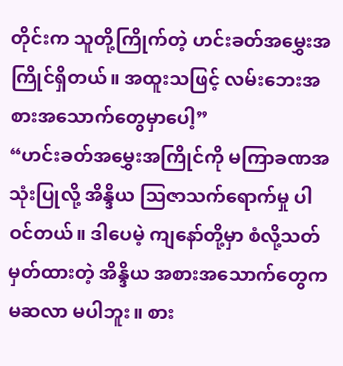တိုင်းက သူတို့ကြိုက်တဲ့ ဟင်းခတ်အမွှေးအကြိုင်ရှိတယ်။ အထူးသဖြင့် လမ်းဘေးအစားအသောက်တွေမှာပေါ့”
“ဟင်းခတ်အမွှေးအကြိုင်ကို မကြာခဏအသုံးပြုလို့ အိန္ဒိယ သြဇာသက်ရောက်မှု ပါဝင်တယ်။ ဒါပေမဲ့ ကျနော်တို့မှာ စံလို့သတ်မှတ်ထားတဲ့ အိန္ဒိယ အစားအသောက်တွေက မဆလာ မပါဘူး။ စား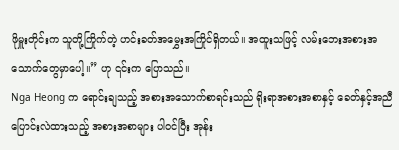ဖိုမှူးတိုင်းက သူတို့ကြိုက်တဲ့ ဟင်းခတ်အမွှေးအကြိုင်ရှိတယ်။ အထူးသဖြင့် လမ်းဘေးအစားအသောက်တွေမှာပေါ့။” ဟု ၎င်းက ပြောသည်။
Nga Heong က ရောင်းချသည့် အစားအသောက်စာရင်းသည် ရိုးရာအစားအစာနှင့် ခေတ်နှင့်အညီ ပြောင်းလဲထားသည့် အစားအစာများ ပါဝင်ပြီး အုန်း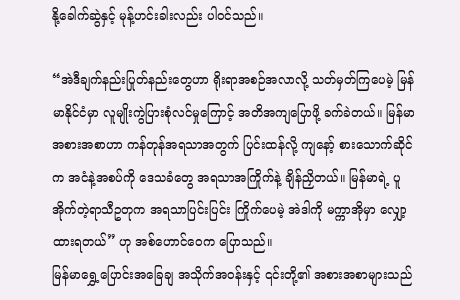နို့ခေါက်ဆွဲနှင့် မုန့်ဟင်းခါးလည်း ပါဝင်သည်။

“အဲဒီချက်နည်းပြုတ်နည်းတွေဟာ ရိုးရာအစဉ်အလာလို့ သတ်မှတ်ကြပေမဲ့ မြန်မာနိုင်ငံမှာ လူမျိုးကွဲပြားစုံလင်မှုကြောင့် အတိအကျပြောဖို့ ခက်ခဲတယ်။ မြန်မာအစားအစာဟာ ကန်တုန်အရသာအတွက် ပြင်းထန်လို့ ကျနော့် စားသောက်ဆိုင်က အငံနဲ့အစပ်ကို ဒေသခံတွေ အရသာအကြိုက်နဲ့ ချိန်ညှိတယ်။ မြန်မာရဲ့ ပူအိုက်တဲ့ရာသီဥတုက အရသာပြင်းပြင်း ကြိုက်ပေမဲ့ အဲဒါကို မက္ကာအိုမှာ လျှော့ထားရတယ်” ဟု အစ်ဟောင်ဝေက ပြောသည်။
မြန်မာရွှေ့ပြောင်းအခြေချ အသိုက်အဝန်းနှင့် ၎င်းတို့၏ အစားအစာများသည်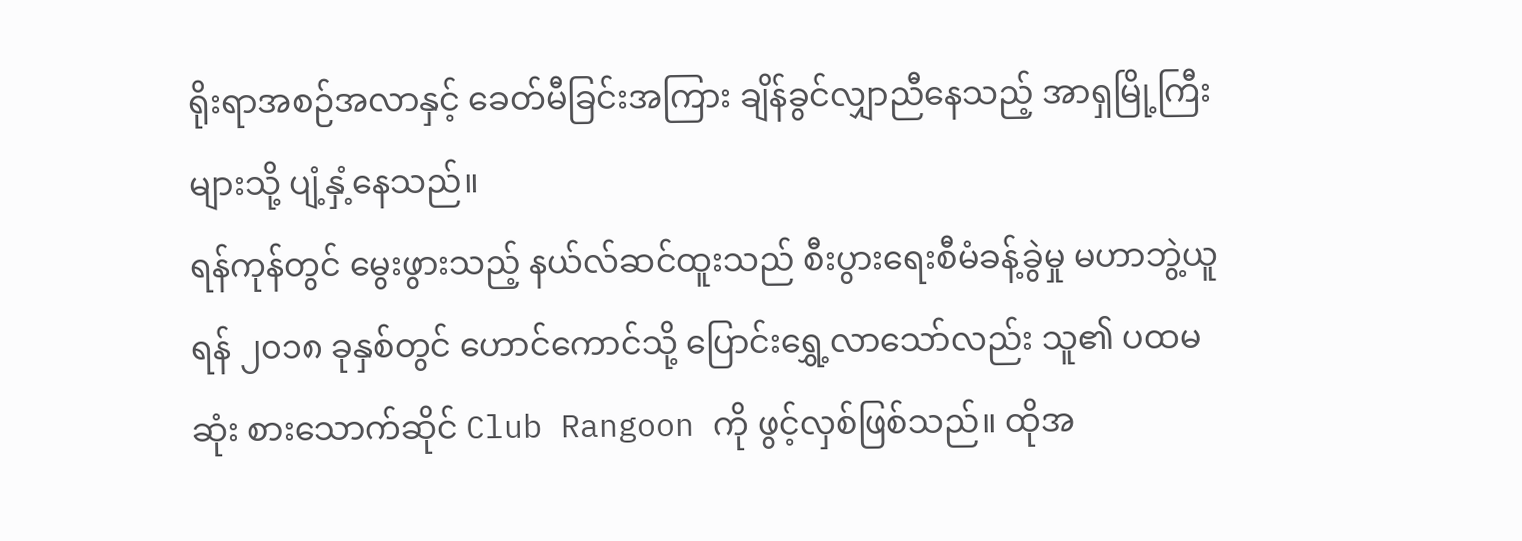ရိုးရာအစဉ်အလာနှင့် ခေတ်မီခြင်းအကြား ချိန်ခွင်လျှာညီနေသည့် အာရှမြို့ကြီးများသို့ ပျံ့နှံ့နေသည်။
ရန်ကုန်တွင် မွေးဖွားသည့် နယ်လ်ဆင်ထူးသည် စီးပွားရေးစီမံခန့်ခွဲမှု မဟာဘွဲ့ယူရန် ၂၀၁၈ ခုနှစ်တွင် ဟောင်ကောင်သို့ ပြောင်းရွှေ့လာသော်လည်း သူ၏ ပထမဆုံး စားသောက်ဆိုင် Club Rangoon ကို ဖွင့်လှစ်ဖြစ်သည်။ ထိုအ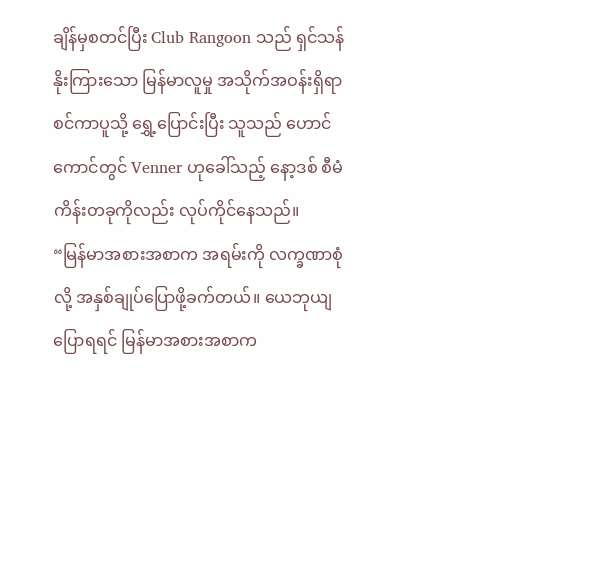ချိန်မှစတင်ပြီး Club Rangoon သည် ရှင်သန်နိုးကြားသော မြန်မာလူမှု အသိုက်အဝန်းရှိရာ စင်ကာပူသို့ ရွှေ့ပြောင်းပြီး သူသည် ဟောင်ကောင်တွင် Venner ဟုခေါ်သည့် နော့ဒစ် စီမံကိန်းတခုကိုလည်း လုပ်ကိုင်နေသည်။
“မြန်မာအစားအစာက အရမ်းကို လက္ခဏာစုံလို့ အနှစ်ချုပ်ပြောဖို့ခက်တယ်။ ယေဘုယျပြောရရင် မြန်မာအစားအစာက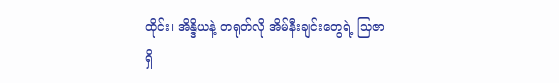ထိုင်း၊ အိန္ဒိယနဲ့ တရုတ်လို အိမ်နီးချင်းတွေရဲ့ သြဇာရှိ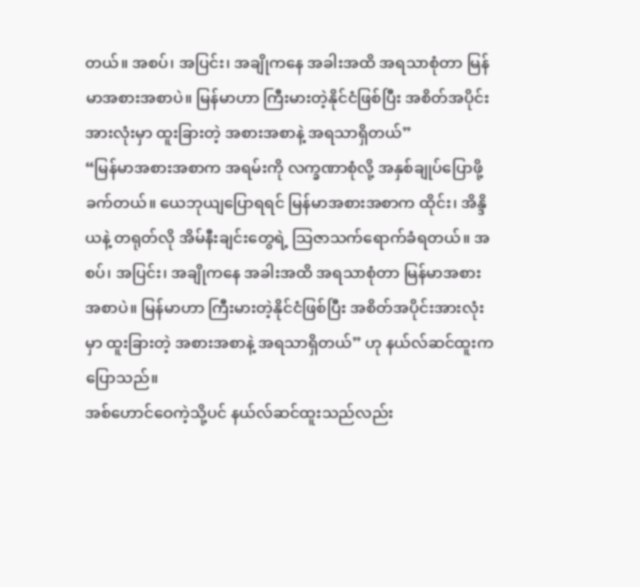တယ်။ အစပ်၊ အပြင်း၊ အချိုကနေ အခါးအထိ အရသာစုံတာ မြန်မာအစားအစာပဲ။ မြန်မာဟာ ကြီးမားတဲ့နိုင်ငံဖြစ်ပြီး အစိတ်အပိုင်းအားလုံးမှာ ထူးခြားတဲ့ အစားအစာနဲ့ အရသာရှိတယ်”
“မြန်မာအစားအစာက အရမ်းကို လက္ခဏာစုံလို့ အနှစ်ချုပ်ပြောဖို့ခက်တယ်။ ယေဘုယျပြောရရင် မြန်မာအစားအစာက ထိုင်း၊ အိန္ဒိယနဲ့ တရုတ်လို အိမ်နီးချင်းတွေရဲ့ သြဇာသက်ရောက်ခံရတယ်။ အစပ်၊ အပြင်း၊ အချိုကနေ အခါးအထိ အရသာစုံတာ မြန်မာအစားအစာပဲ။ မြန်မာဟာ ကြီးမားတဲ့နိုင်ငံဖြစ်ပြီး အစိတ်အပိုင်းအားလုံးမှာ ထူးခြားတဲ့ အစားအစာနဲ့ အရသာရှိတယ်” ဟု နယ်လ်ဆင်ထူးက ပြောသည်။
အစ်ဟောင်ဝေကဲ့သို့ပင် နယ်လ်ဆင်ထူးသည်လည်း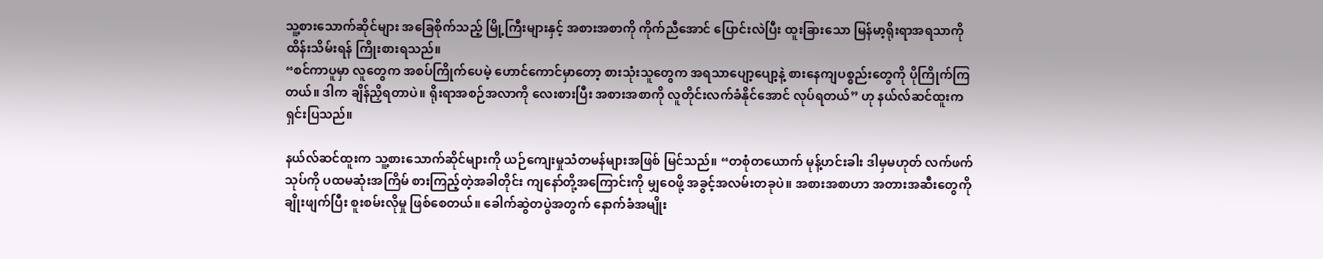သူ့စားသောက်ဆိုင်များ အခြေစိုက်သည့် မြို့ကြီးများနှင့် အစားအစာကို ကိုက်ညီအောင် ပြောင်းလဲပြီး ထူးခြားသော မြန်မာ့ရိုးရာအရသာကို ထိန်းသိမ်းရန် ကြိုးစားရသည်။
“စင်ကာပူမှာ လူတွေက အစပ်ကြိုက်ပေမဲ့ ဟောင်ကောင်မှာတော့ စားသုံးသူတွေက အရသာပျော့ပျော့နဲ့ စားနေကျပစ္စည်းတွေကို ပိုကြိုက်ကြတယ်။ ဒါက ချိန်ညှိရတာပဲ။ ရိုးရာအစဉ်အလာကို လေးစားပြီး အစားအစာကို လူတိုင်းလက်ခံနိုင်အောင် လုပ်ရတယ်” ဟု နယ်လ်ဆင်ထူးက ရှင်းပြသည်။

နယ်လ်ဆင်ထူးက သူ့စားသောက်ဆိုင်များကို ယဉ်ကျေးမှုသံတမန်များအဖြစ် မြင်သည်။ “တစုံတယောက် မုန့်ဟင်းခါး ဒါမှမဟုတ် လက်ဖက်သုပ်ကို ပထမဆုံးအကြိမ် စားကြည့်တဲ့အခါတိုင်း ကျနော်တို့အကြောင်းကို မျှဝေဖို့ အခွင့်အလမ်းတခုပဲ။ အစားအစာဟာ အတားအဆီးတွေကို ချိုးဖျက်ပြီး စူးစမ်းလိုမှု ဖြစ်စေတယ်။ ခေါက်ဆွဲတပွဲအတွက် နောက်ခံအမျိုး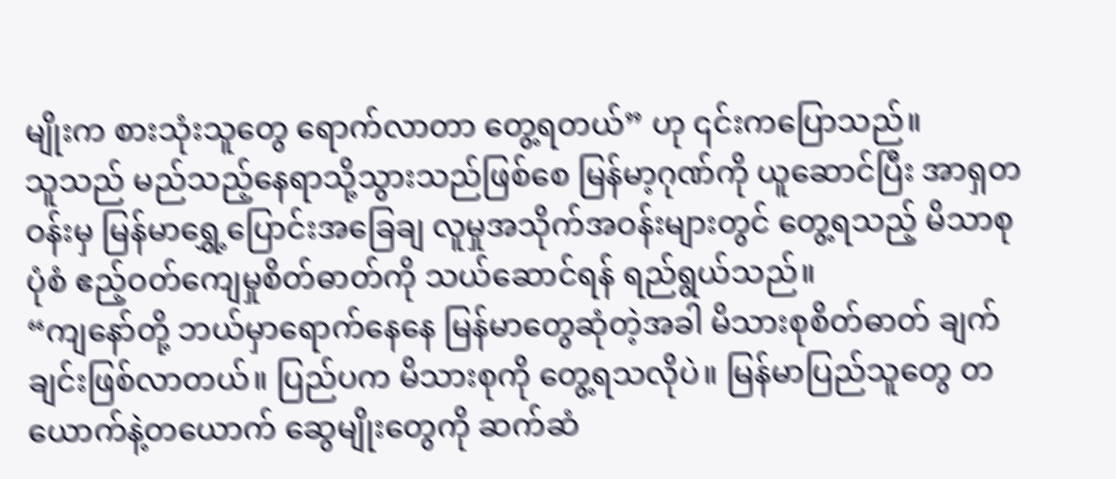မျိုးက စားသုံးသူတွေ ရောက်လာတာ တွေ့ရတယ်” ဟု ၎င်းကပြောသည်။
သူသည် မည်သည့်နေရာသို့သွားသည်ဖြစ်စေ မြန်မာ့ဂုဏ်ကို ယူဆောင်ပြီး အာရှတဝန်းမှ မြန်မာရွှေ့ပြောင်းအခြေချ လူမှုအသိုက်အဝန်းများတွင် တွေ့ရသည့် မိသာစုပုံစံ ဧည့်ဝတ်ကျေမှုစိတ်ဓာတ်ကို သယ်ဆောင်ရန် ရည်ရွယ်သည်။
“ကျနော်တို့ ဘယ်မှာရောက်နေနေ မြန်မာတွေဆုံတဲ့အခါ မိသားစုစိတ်ဓာတ် ချက်ချင်းဖြစ်လာတယ်။ ပြည်ပက မိသားစုကို တွေ့ရသလိုပဲ။ မြန်မာပြည်သူတွေ တယောက်နဲ့တယောက် ဆွေမျိုးတွေကို ဆက်ဆံ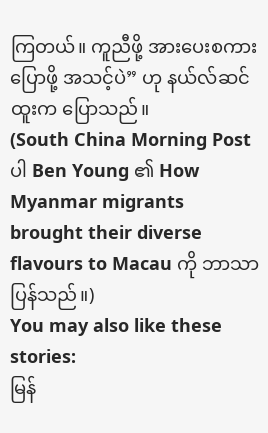ကြတယ်။ ကူညီဖို့ အားပေးစကားပြောဖို့ အသင့်ပဲ” ဟု နယ်လ်ဆင်ထူးက ပြောသည်။
(South China Morning Post ပါ Ben Young ၏ How Myanmar migrants brought their diverse flavours to Macau ကို ဘာသာပြန်သည်။)
You may also like these stories:
မြန်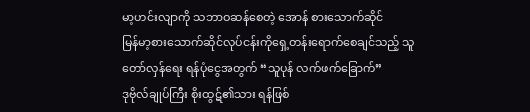မာ့ဟင်းလျာကို သဘာဝဆန်စေတဲ့ အောန် စားသောက်ဆိုင်
မြန်မာ့စားသောက်ဆိုင်လုပ်ငန်းကိုရှေ့တန်းရောက်စေချင်သည့် သူ
တော်လှန်ရေး ရန်ပုံငွေအတွက် “သူပုန် လက်ဖက်ခြောက်”
ဒုဗိုလ်ချုပ်ကြီး စိုးထွဋ်၏သား ရန်ဖြစ်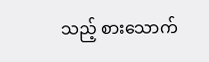သည့် စားသောက်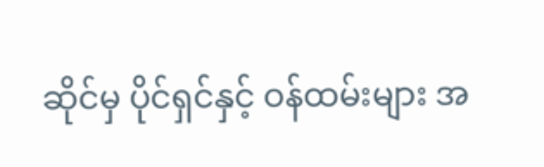ဆိုင်မှ ပိုင်ရှင်နှင့် ဝန်ထမ်းများ အ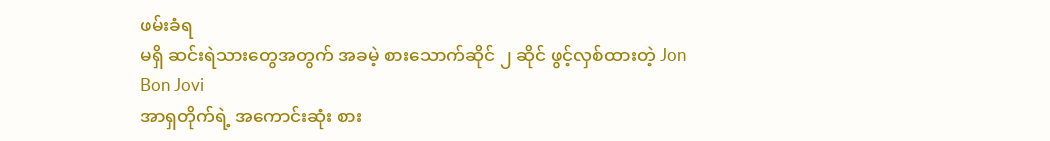ဖမ်းခံရ
မရှိ ဆင်းရဲသားတွေအတွက် အခမဲ့ စားသောက်ဆိုင် ၂ ဆိုင် ဖွင့်လှစ်ထားတဲ့ Jon Bon Jovi
အာရှတိုက်ရဲ့ အကောင်းဆုံး စား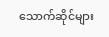သောက်ဆိုင်များ